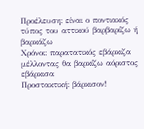Προέλευση: είναι ο ποντιακός τύπος του αττικού βαρβαρίζω ή βαρκάζω
Χρόνοι: παρατατικός εβάρκιζα μέλλοντας θα βαρκίζω αόριστος εβάρκισα
Προστακτική: βάρκισον!